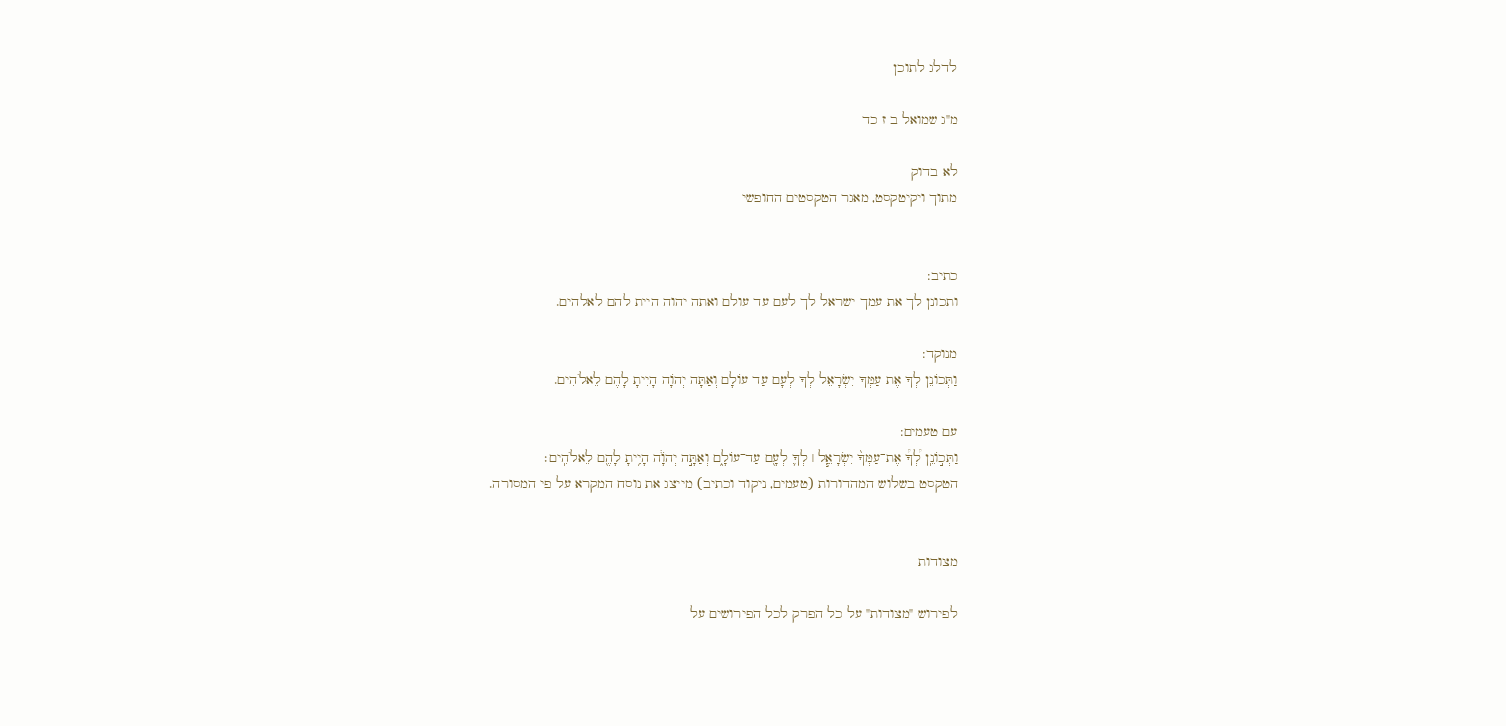לדלג לתוכן

מ"ג שמואל ב ז כד

לא בדוק
מתוך ויקיטקסט, מאגר הטקסטים החופשי


כתיב:
ותכונן לך את עמך ישראל לך לעם עד עולם ואתה יהוה היית להם לאלהים.

מנוקד:
וַתְּכוֹנֵן לְךָ אֶת עַמְּךָ יִשְׂרָאֵל לְךָ לְעָם עַד עוֹלָם וְאַתָּה יְהֹוָה הָיִיתָ לָהֶם לֵאלֹהִים.

עם טעמים:
וַתְּכ֣וֹנֵֽן לְ֠ךָ֠ אֶת־עַמְּךָ֨ יִשְׂרָאֵ֧ל ׀ לְךָ֛ לְעָ֖ם עַד־עוֹלָ֑ם וְאַתָּ֣ה יְהֹוָ֔ה הָיִ֥יתָ לָהֶ֖ם לֵאלֹהִֽים׃
הטקסט בשלוש המהדורות (טעמים, ניקוד וכתיב) מייצג את נוסח המקרא על פי המסורה.


מצודות

לפירוש "מצודות" על כל הפרק לכל הפירושים על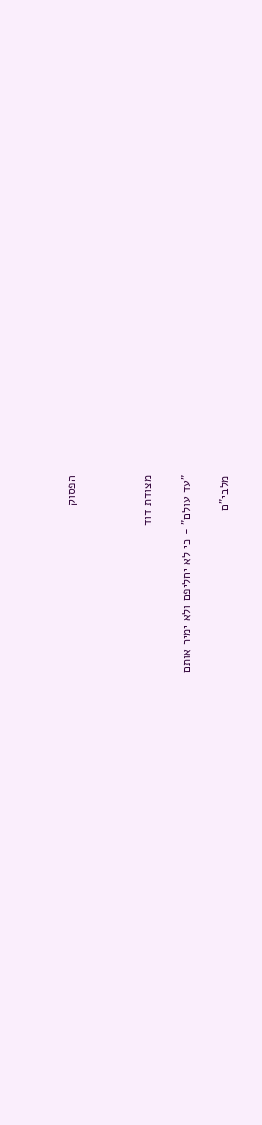הפסוק



מצודת דוד

"עד עולם" - כי לא יחליפם ולא ימיר אותם

מלבי"ם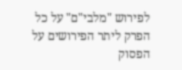לפירוש "מלבי"ם" על כל הפרק ליתר הפירושים על הפסוק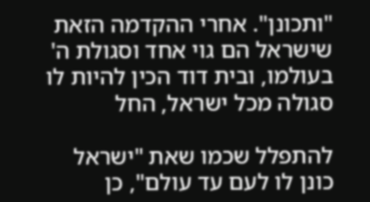"ותכונן". אחרי ההקדמה הזאת שישראל הם גוי אחד וסגולת ה' בעולמו, ובית דוד הכין להיות לו סגולה מכל ישראל, החל

להתפלל שכמו שאת "ישראל כונן לו לעם עד עולם", כן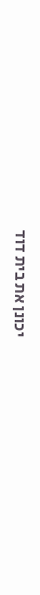יכונן את בית דוד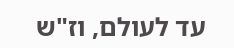עד לעולם, וז"ש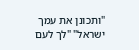"ותכונן את עמך ישראל" "לך לעם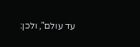עד עולם", ולכן: